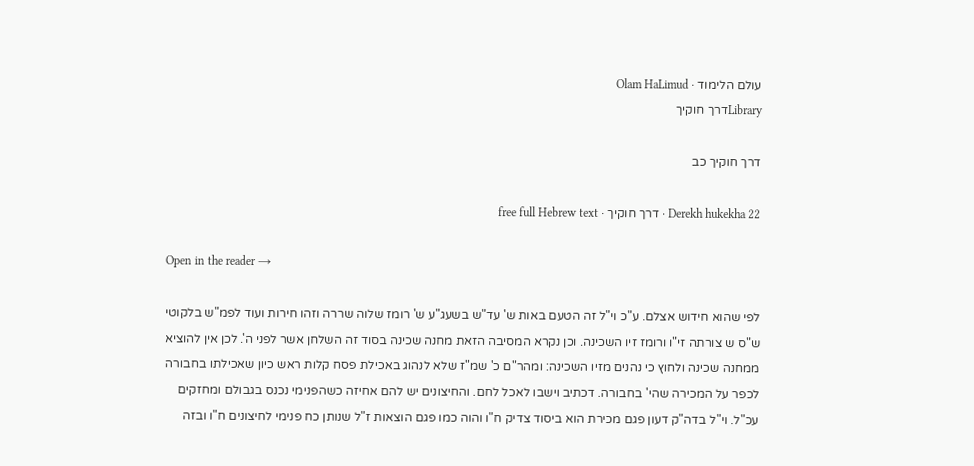עולם הלימוד · Olam HaLimud
Libraryדרך חוקיך

דרך חוקיך כב

Derekh hukekha 22 · דרך חוקיך · free full Hebrew text

Open in the reader →

לפי שהוא חידוש אצלם. ע"כ וי"ל זה הטעם באות ש' עד"ש בשעג"ע ש' רומז שלוה שררה וזהו חירות ועוד לפמ"ש בלקוטי ש"ס ש צורתה זי"ו ורומז זיו השכינה. וכן נקרא המסיבה הזאת מחנה שכינה בסוד זה השלחן אשר לפני ה'. לכן אין להוציא ממחנה שכינה ולחוץ כי נהנים מזיו השכינה: ומהר"ם כ' שמ"ז שלא לנהוג באכילת פסח קלות ראש כיון שאכילתו בחבורה לכפר על המכירה שהי' בחבורה. דכתיב וישבו לאכל לחם. והחיצונים יש להם אחיזה כשהפנימי נכנס בגבולם ומחזקים עכ"ל. וי"ל בדה"ק דעון פגם מכירת הוא ביסוד צדיק ח"ו והוה כמו פגם הוצאות ז"ל שנותן כח פנימי לחיצונים ח"ו ובזה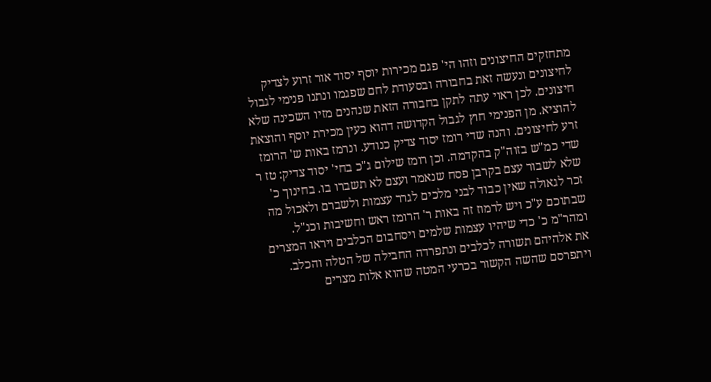מתחזקים החיצונים וזהו הי' פגם מכירות יוסף יסוד אור זרוע לצדיק לחיצונים ונעשה זאת בחבורה ובסעודת לחם שפגמו ונתנו פנימי לגבול חיצונים. לכן ראוי עתה לתקן בחבורה הזאת שנהנים מזיו השכינה שלא להוציא. מן הפנימי חוץ לגבול הקדושה דהוא כעין מכירת יוסף והוצאת זרע לחיצונים. והנה שדי רומז יסוד צדיק כנודע. ונרמז באות ש' הרומז שדי כמ"ש בזוה"ק בהקדמה. וכן רומז שילום ג"כ בחי' יסוד צדיק: טז ר שלא לשבור עצם בקרבן פסח שנאמר ועצם לא תשברו בו. בחינוך כ' זכר לגאולה שאין כבוד לבני מלכים לגרר עצמות ולשברם ולאכול מה שבתוכם ע"כ ויש לרמוז זה באות ר' הרומז ראש וחשיבות וכנ"ל. ומהר"מ כ' כדי שיהיו עצמות שלמים ויסחבום הכלבים ויראו המצרים את אלהיהם תשורה לכלבים ונתפרדה החבילה של הטלה והכלב. ויתפרסם שהשה הקשור בכרעי המטה שהוא אלות מצרים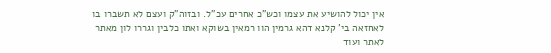אין יכול להושיע את עצמו וכש"כ אחרים עכ"ל. ובזוה"ק ועצם לא תשברו בו לאחזאה בי' קלנא דהא גרמין הוו רמאין בשוקא ואתו כלבין וגררו לון מאתר לאתר ועוד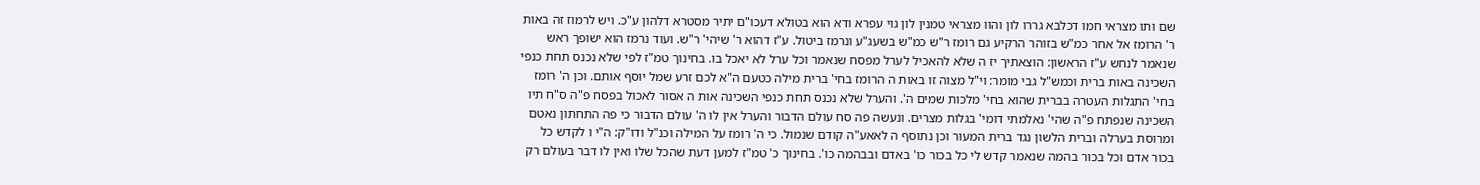שם ותו מצראי חמו דכלבא גררו לון והוו מצראי טמנין לון גוי עפרא ודא הוא בטולא דעכו"ם יתיר מסטרא דלהון ע"כ. ויש לרמוז זה באות ר' הרומז אל אחר כמ"ש בזוהר הרקיע גם רומז ר"ש כמ"ש בשעג"ע ונרמז ביטול. ע"ז דהוא ר' שיהי' ר"ש. ועוד נרמז הוא ישופך ראש שנאמר לנחש ע"ז הראשון: הוצאתיך יז ה שלא להאכיל לערל מפסח שנאמר וכל ערל לא יאכל בו. בחינוך טמ"ז לפי שלא נכנס תחת כנפי השכינה באות ברית וכמש"ל גבי מומר: וי"ל מצוה זו באות ה הרומז בחי' ברית מילה כטעם ה"א לכם זרע שמל יוסף אותם. וכן ה' רומז בחי' התגלות העטרה בברית שהוא בחי' מלכות שמים ה'. והערל שלא נכנס תחת כנפי השכינה אות ה אסור לאכול בפסח פ"ה ס"ח תיו השכינה שנפתח פ"ה שהי' נאלמתי דומי' בגלות מצרים. ונעשה פה סח עולם הדבור והערל אין לו ה' עולם הדבור כי פה התחתון נאטם ומרוסת בערלה וברית הלשון נגד ברית המעור וכן נתוסף ה לאאע"ה קודם שנמול. כי ה' רומז על המילה וכנ"ל ודו"ק: ה"י ו לקדש כל בכור אדם וכל בכור בהמה שנאמר קדש לי כל בכור כו' באדם ובבהמה כו'. בחינוך כ' טמ"ז למען דעת שהכל שלו ואין לו דבר בעולם רק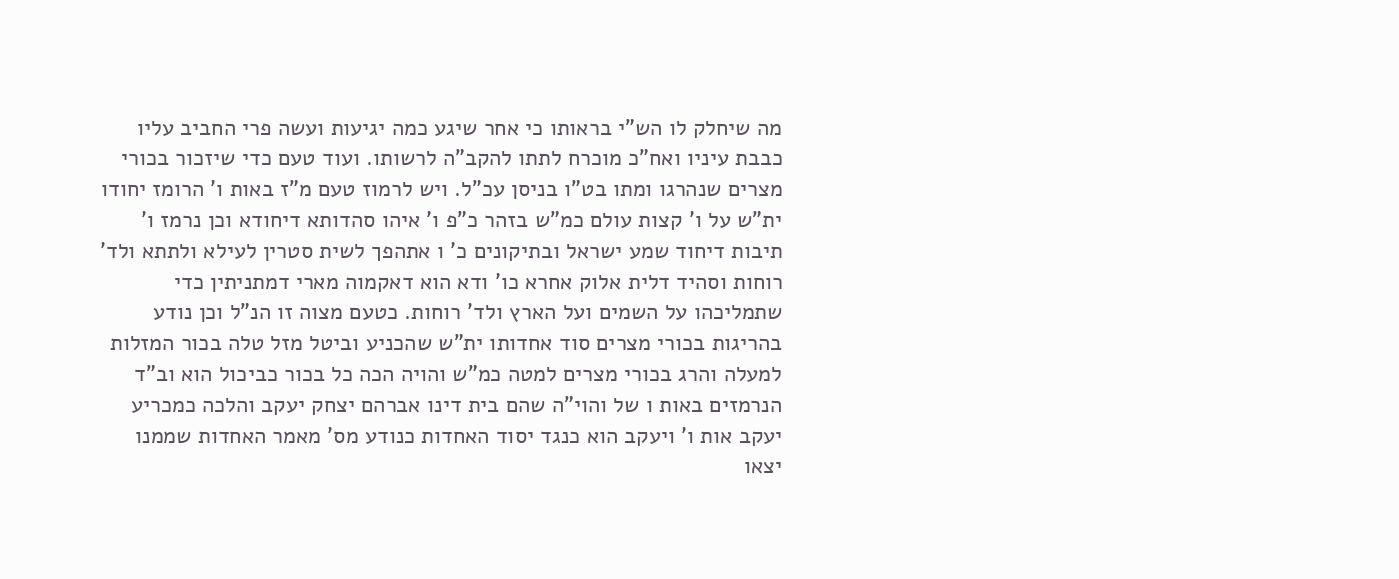מה שיחלק לו הש"י בראותו כי אחר שיגע כמה יגיעות ועשה פרי החביב עליו כבבת עיניו ואח"כ מוכרח לתתו להקב"ה לרשותו. ועוד טעם כדי שיזכור בכורי מצרים שנהרגו ומתו בט"ו בניסן עכ"ל. ויש לרמוז טעם מ"ז באות ו' הרומז יחודו ית"ש על ו' קצות עולם כמ"ש בזהר כ"פ ו' איהו סהדותא דיחודא וכן נרמז ו' תיבות דיחוד שמע ישראל ובתיקונים כ' ו אתהפך לשית סטרין לעילא ולתתא ולד' רוחות וסהיד דלית אלוק אחרא כו' ודא הוא דאקמוה מארי דמתניתין כדי שתמליכהו על השמים ועל הארץ ולד' רוחות. כטעם מצוה זו הנ"ל וכן נודע בהריגות בכורי מצרים סוד אחדותו ית"ש שהכניע וביטל מזל טלה בכור המזלות למעלה והרג בכורי מצרים למטה כמ"ש והויה הכה כל בכור כביכול הוא וב"ד הנרמזים באות ו של והוי"ה שהם בית דינו אברהם יצחק יעקב והלכה כמכריע יעקב אות ו' ויעקב הוא כנגד יסוד האחדות כנודע מס' מאמר האחדות שממנו יצאו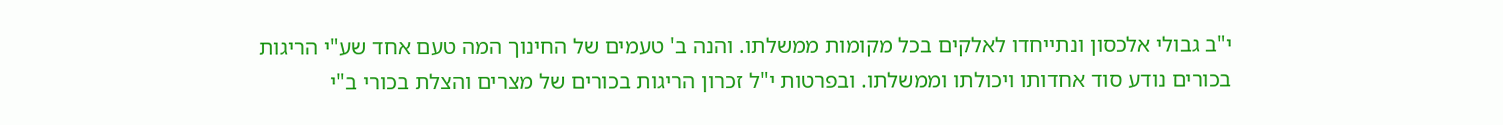י"ב גבולי אלכסון ונתייחדו לאלקים בכל מקומות ממשלתו. והנה ב' טעמים של החינוך המה טעם אחד שע"י הריגות בכורים נודע סוד אחדותו ויכולתו וממשלתו. ובפרטות י"ל זכרון הריגות בכורים של מצרים והצלת בכורי ב"י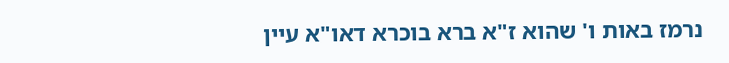נרמז באות ו' שהוא ז"א ברא בוכרא דאו"א עיין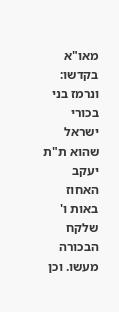מאו"א בקדשו: ונרמז בני בכורי ישראל שהוא ת"ת יעקב האחוז באות ו' שלקח הבכורה מעשו. וכן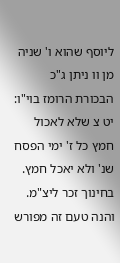ליוסף שהוא ו' שניה מן וו ניתן ג"כ הבכורת הרומז בוי"ו: יט צ שלא לאכול חמץ כל ז' ימי הפסח שנ' ולא יאכל חמץ. בחינוך זכר ליצ"מ. והנה טעם זה מפורש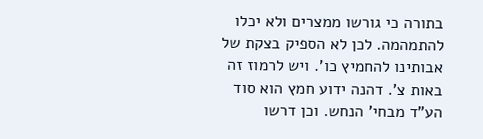בתורה כי גורשו ממצרים ולא יכלו להתמהמה. לכן לא הספיק בצקת של אבותינו להחמיץ כו'. ויש לרמוז זה באות צ'. דהנה ידוע חמץ הוא סוד הע"ד מבחי' הנחש. וכן דרשו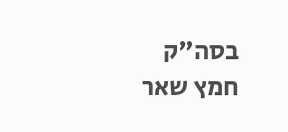בסה"ק חמץ שאר